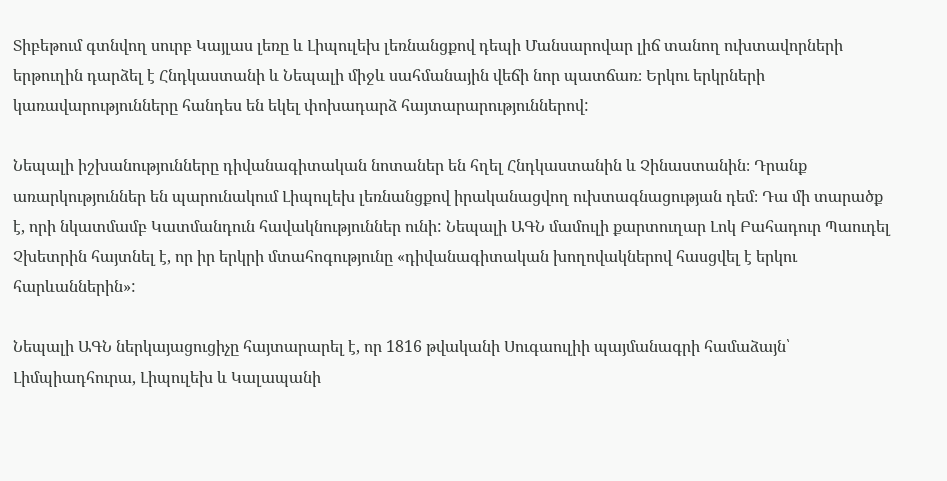Տիբեթում գտնվող սուրբ Կայլաս լեռը և Լիպուլեխ լեռնանցքով դեպի Մանսարովար լիճ տանող ուխտավորների երթուղին դարձել է Հնդկաստանի և Նեպալի միջև սահմանային վեճի նոր պատճառ։ Երկու երկրների կառավարությունները հանդես են եկել փոխադարձ հայտարարություններով:

Նեպալի իշխանությունները դիվանագիտական նոտաներ են հղել Հնդկաստանին և Չինաստանին։ Դրանք առարկություններ են պարունակում Լիպուլեխ լեռնանցքով իրականացվող ուխտագնացության դեմ։ Դա մի տարածք է, որի նկատմամբ Կատմանդուն հավակնություններ ունի: Նեպալի ԱԳՆ մամուլի քարտուղար Լոկ Բահադուր Պաուդել Չխետրին հայտնել է, որ իր երկրի մտահոգությունը «դիվանագիտական խողովակներով հասցվել է երկու հարևաններին»:

Նեպալի ԱԳՆ ներկայացուցիչը հայտարարել է, որ 1816 թվականի Սուգաուլիի պայմանագրի համաձայն՝ Լիմպիադհուրա, Լիպուլեխ և Կալապանի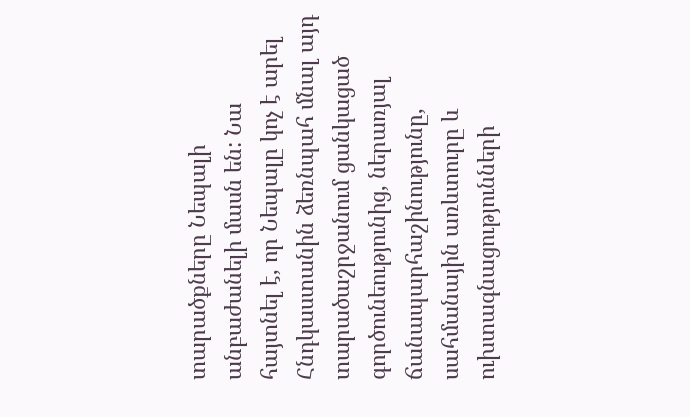տարածքները Նեպալի անբաժանելի մասն են: Նա հայտնել է, որ Նեպալը կոչ է արել Հնդկաստանին ձեռնպահ մնալ այդ տարածաշրջանում ցանկացած գործունեությունից, ներառյալ ճանապարհաշինությունը, սահմանային առևտուրը և ուխտագնացությունների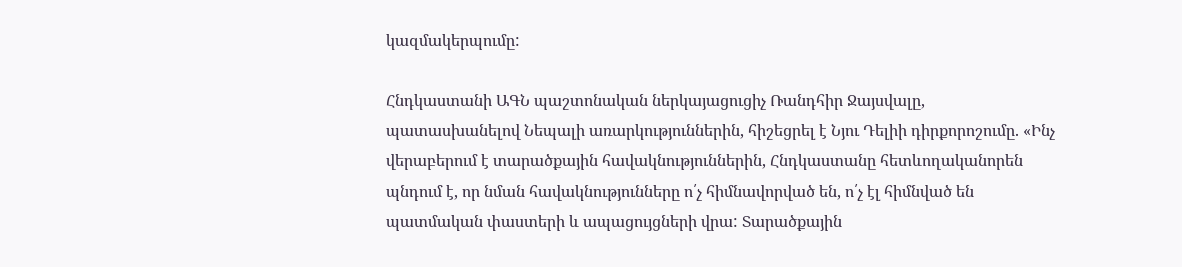կազմակերպումը:

Հնդկաստանի ԱԳՆ պաշտոնական ներկայացուցիչ Ռանդհիր Ջայսվալը, պատասխանելով Նեպալի առարկություններին, հիշեցրել է Նյու Դելիի դիրքորոշումը. «Ինչ վերաբերում է տարածքային հավակնություններին, Հնդկաստանը հետևողականորեն պնդում է, որ նման հավակնությունները ո՛չ հիմնավորված են, ո՛չ էլ հիմնված են պատմական փաստերի և ապացույցների վրա: Տարածքային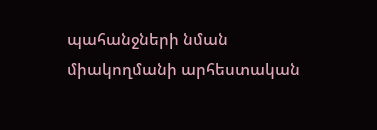պահանջների նման միակողմանի արհեստական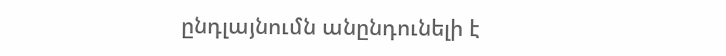ընդլայնումն անընդունելի է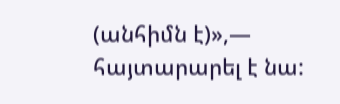(անհիմն է)»,— հայտարարել է նա: